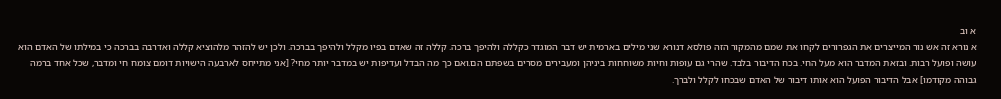א וב
א נורא זה אש נור המייצרים את הגפרורים לקחו את שמם מהמקור הזה פולסא דנורא שני מילים בארמית יש דבר המוגדר כקללה ולהיפך ברכה. קללה זה שאדם בפיו מקלל ולהיפך בברכה. ולכן יש להזהר מלהוציא קללה ואדרבה בברכה כי במילתו של האדם הוא עושה ופועל רבות. ובזאת המדבר הוא מעל החי. בכח הדיבור בלבד. שהרי גם עופות וחיות משוחחות ביניהן ומעבירים מסרים בשפתם הם.ואם כך מה הבדל ועדיפות יש במדבר יותר מחי? [אני מתייחס לארבעה הישויות דומם צומח חי ומדבר, שכל אחד ברמה גבוהה מקודמו] אבל הדיבור הפועל הוא אותו דיבור של האדם שבכחו לקלל ולברך.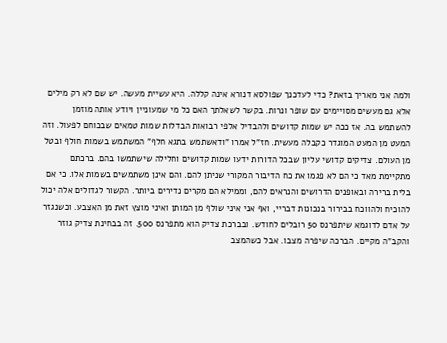ולמה אני מאריך בזאת? כדי לעדכנך שפולסא דנורא אינה קללה. היא עשיית מעשה. יש שם לא רק מילים אלא גם מעשים מסויימים עם שופר ונרות. בקשר לשאלתך האם כל מי שמעוניין ויודע אותה מוזמן להשתמש בה. אז ככה יש שמות קדושים ולהבדיל אלפי רבואות הבדלות שמות טמאים שבכוחם לפעול. וזה המעט מן המעט המוגדר כקבלה מעשית. חז"ל אמרו "ודאשתמש בתגא חלף" המשתמש בשמות חולף ובטל מן העולם. צדיקים קדושי עליון שבכל הדורות ידעו שמות קדושים וחלילה שישתמשו בהם. ברכתם מתקיימת מאד כי הם לא פגמו את כח הדיבור המקורי שניתן להם. והם אינן משתמשים בשמות אלו. כי אם בלית ברירה ובאופנים הדרושים והנראים להם, וממילא הם מקרים נדירים ביותר. הקשור לגדולים אלה יכול להוכיח ולהווכח בבירור בנכונות דבריי, ואף אני איני שולף מן המותן ואיני מוצץ זאת מן האצבע. וכשנגזר על אדם לדוגמא שיתפרנס 50 רובלים לחודש. ובברכת צדיק הוא מתפרנס 500. זה בבחינת צדיק גוזר והקב"ה מקיים. הברכה שיפרה מצבו. אבל כשהמצב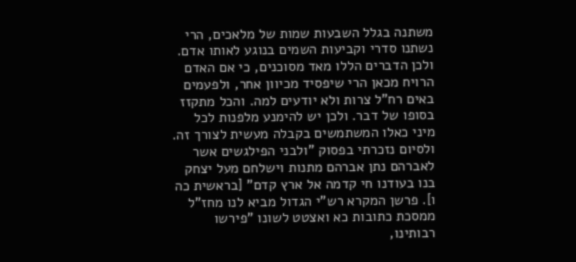משתנה בגלל השבעות שמות של מלאכים, הרי נשתנו סדרי וקביעות השמים בנוגע לאותו אדם. ולכן הדברים הללו מאד מסוכנים, כי אם האדם הרויח מכאן הרי שיפסיד מכיוון אחר, ולפעמים באים רח"ל צרות ולא יודעים למה. והכל מתקזז בסופו של דבר. ולכן יש להימנע מלפנות לכל מיני כאלו המשתמשים בקבלה מעשית לצורך זה. ולסיום נזכרתי בפסוק "ולבני הפילגשים אשר לאברהם נתן אברהם מתנות וישלחם מעל יצחק בנו בעודנו חי קדמה אל ארץ קדם" [בראשית כה ו]. פרשן המקרא רש"י הגדול מביא לנו מחז"ל ממסכת כתובות כא ואצטט לשונו "פירשו רבותינו,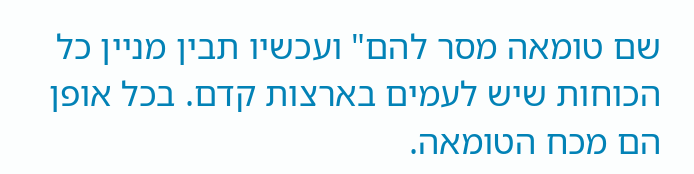שם טומאה מסר להם" ועכשיו תבין מניין כל הכוחות שיש לעמים בארצות קדם. בכל אופן הם מכח הטומאה.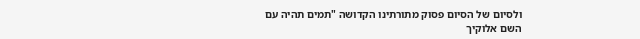ולסיום של הסיום פסוק מתורתינו הקדושה "תמים תהיה עם השם אלוקיך